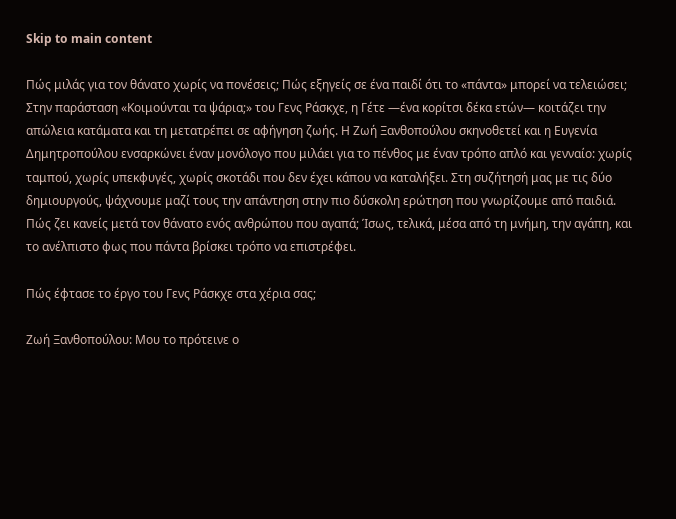Skip to main content

Πώς μιλάς για τον θάνατο χωρίς να πονέσεις; Πώς εξηγείς σε ένα παιδί ότι το «πάντα» μπορεί να τελειώσει; Στην παράσταση «Κοιμούνται τα ψάρια;» του Γενς Ράσκχε, η Γέτε —ένα κορίτσι δέκα ετών— κοιτάζει την απώλεια κατάματα και τη μετατρέπει σε αφήγηση ζωής. Η Ζωή Ξανθοπούλου σκηνοθετεί και η Ευγενία Δημητροπούλου ενσαρκώνει έναν μονόλογο που μιλάει για το πένθος με έναν τρόπο απλό και γενναίο: χωρίς ταμπού, χωρίς υπεκφυγές, χωρίς σκοτάδι που δεν έχει κάπου να καταλήξει. Στη συζήτησή μας με τις δύο δημιουργούς, ψάχνουμε μαζί τους την απάντηση στην πιο δύσκολη ερώτηση που γνωρίζουμε από παιδιά.
Πώς ζει κανείς μετά τον θάνατο ενός ανθρώπου που αγαπά; Ίσως, τελικά, μέσα από τη μνήμη, την αγάπη, και το ανέλπιστο φως που πάντα βρίσκει τρόπο να επιστρέφει.

Πώς έφτασε το έργο του Γενς Ράσκχε στα χέρια σας;

Ζωή Ξανθοπούλου: Μου το πρότεινε ο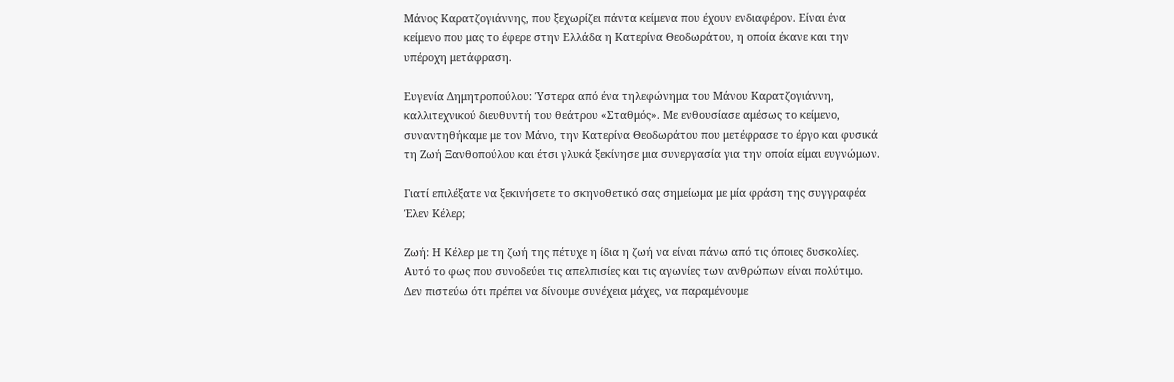Μάνος Καρατζογιάννης, που ξεχωρίζει πάντα κείμενα που έχουν ενδιαφέρον. Είναι ένα κείμενο που μας το έφερε στην Ελλάδα η Κατερίνα Θεοδωράτου, η οποία έκανε και την υπέροχη μετάφραση.

Ευγενία Δημητροπούλου: Ύστερα από ένα τηλεφώνημα του Μάνου Καρατζογιάννη, καλλιτεχνικού διευθυντή του θεάτρου «Σταθμός». Με ενθουσίασε αμέσως το κείμενο, συναντηθήκαμε με τον Μάνο, την Κατερίνα Θεοδωράτου που μετέφρασε το έργο και φυσικά τη Ζωή Ξανθοπούλου και έτσι γλυκά ξεκίνησε μια συνεργασία για την οποία είμαι ευγνώμων.

Γιατί επιλέξατε να ξεκινήσετε το σκηνοθετικό σας σημείωμα με μία φράση της συγγραφέα Έλεν Κέλερ;

Ζωή: Η Κέλερ με τη ζωή της πέτυχε η ίδια η ζωή να είναι πάνω από τις όποιες δυσκολίες. Αυτό το φως που συνοδεύει τις απελπισίες και τις αγωνίες των ανθρώπων είναι πολύτιμο. Δεν πιστεύω ότι πρέπει να δίνουμε συνέχεια μάχες, να παραμένουμε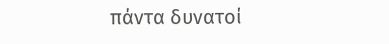πάντα δυνατοί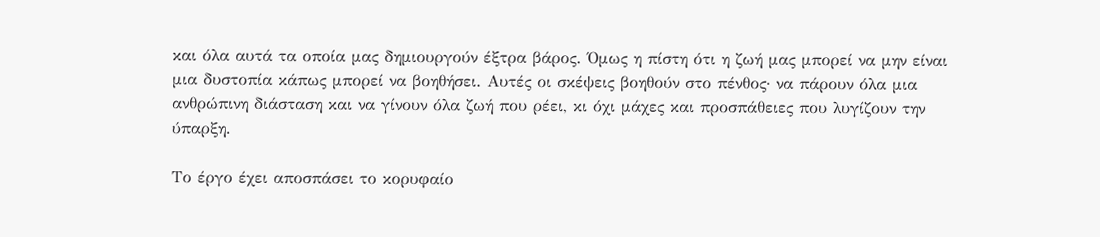και όλα αυτά τα οποία μας δημιουργούν έξτρα βάρος. Όμως η πίστη ότι η ζωή μας μπορεί να μην είναι μια δυστοπία κάπως μπορεί να βοηθήσει. Αυτές οι σκέψεις βοηθούν στο πένθος· να πάρουν όλα μια ανθρώπινη διάσταση και να γίνουν όλα ζωή που ρέει, κι όχι μάχες και προσπάθειες που λυγίζουν την ύπαρξη.

Το έργο έχει αποσπάσει το κορυφαίο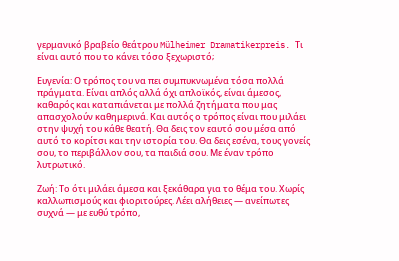γερμανικό βραβείο θεάτρου Mülheimer Dramatikerpreis. Τι είναι αυτό που το κάνει τόσο ξεχωριστό;

Ευγενία: Ο τρόπος του να πει συμπυκνωμένα τόσα πολλά πράγματα. Είναι απλός αλλά όχι απλοϊκός, είναι άμεσος, καθαρός και καταπιάνεται με πολλά ζητήματα που μας απασχολούν καθημερινά. Και αυτός ο τρόπος είναι που μιλάει στην ψυχή του κάθε θεατή. Θα δεις τον εαυτό σου μέσα από αυτό το κορίτσι και την ιστορία του. Θα δεις εσένα, τους γονείς σου, το περιβάλλον σου, τα παιδιά σου. Με έναν τρόπο λυτρωτικό.

Ζωή: Το ότι μιλάει άμεσα και ξεκάθαρα για το θέμα του. Χωρίς καλλωπισμούς και φιοριτούρες. Λέει αλήθειες — ανείπωτες συχνά — με ευθύ τρόπο,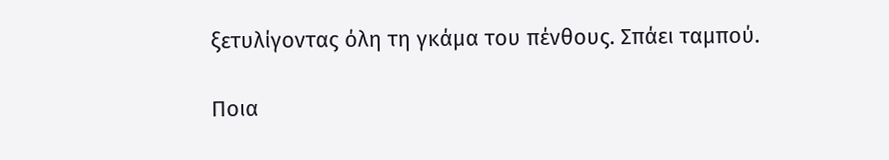ξετυλίγοντας όλη τη γκάμα του πένθους. Σπάει ταμπού.

Ποια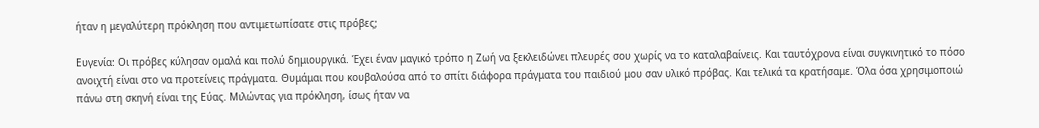ήταν η μεγαλύτερη πρόκληση που αντιμετωπίσατε στις πρόβες;

Ευγενία: Οι πρόβες κύλησαν ομαλά και πολύ δημιουργικά. Έχει έναν μαγικό τρόπο η Ζωή να ξεκλειδώνει πλευρές σου χωρίς να το καταλαβαίνεις. Και ταυτόχρονα είναι συγκινητικό το πόσο ανοιχτή είναι στο να προτείνεις πράγματα. Θυμάμαι που κουβαλούσα από το σπίτι διάφορα πράγματα του παιδιού μου σαν υλικό πρόβας. Και τελικά τα κρατήσαμε. Όλα όσα χρησιμοποιώ πάνω στη σκηνή είναι της Εύας. Μιλώντας για πρόκληση, ίσως ήταν να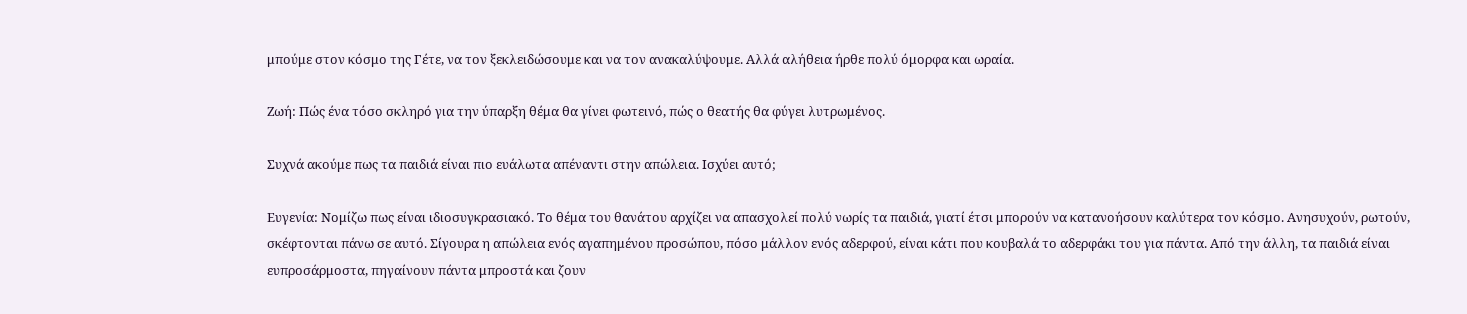μπούμε στον κόσμο της Γέτε, να τον ξεκλειδώσουμε και να τον ανακαλύψουμε. Αλλά αλήθεια ήρθε πολύ όμορφα και ωραία.

Ζωή: Πώς ένα τόσο σκληρό για την ύπαρξη θέμα θα γίνει φωτεινό, πώς ο θεατής θα φύγει λυτρωμένος.

Συχνά ακούμε πως τα παιδιά είναι πιο ευάλωτα απέναντι στην απώλεια. Ισχύει αυτό;

Ευγενία: Νομίζω πως είναι ιδιοσυγκρασιακό. Το θέμα του θανάτου αρχίζει να απασχολεί πολύ νωρίς τα παιδιά, γιατί έτσι μπορούν να κατανοήσουν καλύτερα τον κόσμο. Ανησυχούν, ρωτούν, σκέφτονται πάνω σε αυτό. Σίγουρα η απώλεια ενός αγαπημένου προσώπου, πόσο μάλλον ενός αδερφού, είναι κάτι που κουβαλά το αδερφάκι του για πάντα. Από την άλλη, τα παιδιά είναι ευπροσάρμοστα, πηγαίνουν πάντα μπροστά και ζουν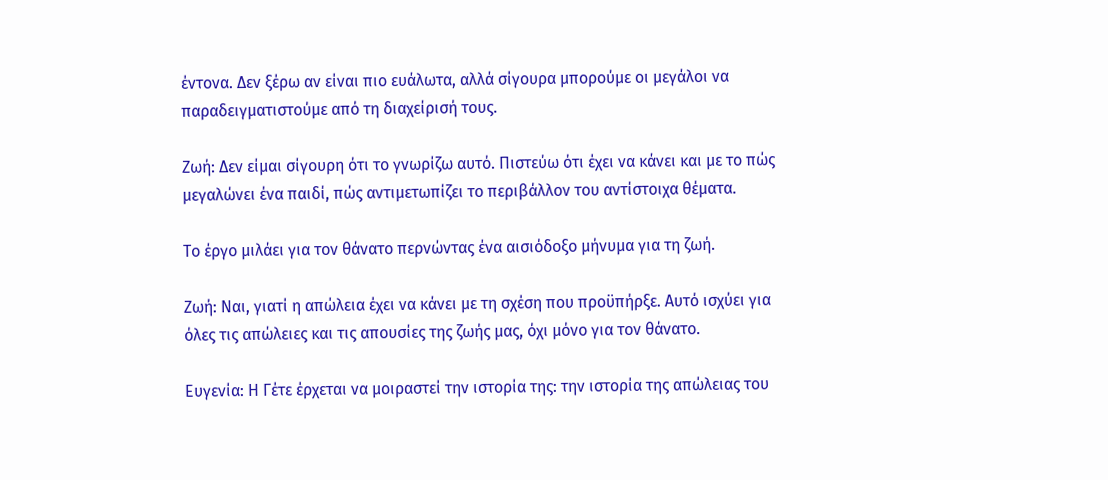έντονα. Δεν ξέρω αν είναι πιο ευάλωτα, αλλά σίγουρα μπορούμε οι μεγάλοι να παραδειγματιστούμε από τη διαχείρισή τους.

Ζωή: Δεν είμαι σίγουρη ότι το γνωρίζω αυτό. Πιστεύω ότι έχει να κάνει και με το πώς μεγαλώνει ένα παιδί, πώς αντιμετωπίζει το περιβάλλον του αντίστοιχα θέματα.

Το έργο μιλάει για τον θάνατο περνώντας ένα αισιόδοξο μήνυμα για τη ζωή.

Ζωή: Ναι, γιατί η απώλεια έχει να κάνει με τη σχέση που προϋπήρξε. Αυτό ισχύει για όλες τις απώλειες και τις απουσίες της ζωής μας, όχι μόνο για τον θάνατο.

Ευγενία: Η Γέτε έρχεται να μοιραστεί την ιστορία της: την ιστορία της απώλειας του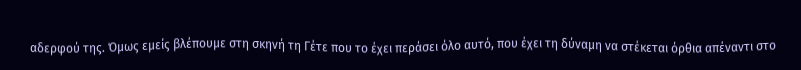αδερφού της. Όμως εμείς βλέπουμε στη σκηνή τη Γέτε που το έχει περάσει όλο αυτό, που έχει τη δύναμη να στέκεται όρθια απέναντι στο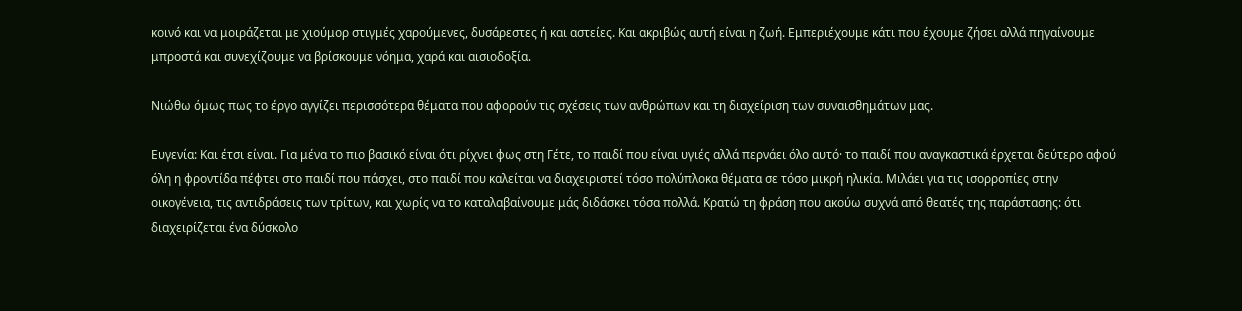κοινό και να μοιράζεται με χιούμορ στιγμές χαρούμενες, δυσάρεστες ή και αστείες. Και ακριβώς αυτή είναι η ζωή. Εμπεριέχουμε κάτι που έχουμε ζήσει αλλά πηγαίνουμε μπροστά και συνεχίζουμε να βρίσκουμε νόημα, χαρά και αισιοδοξία.

Νιώθω όμως πως το έργο αγγίζει περισσότερα θέματα που αφορούν τις σχέσεις των ανθρώπων και τη διαχείριση των συναισθημάτων μας.

Ευγενία: Και έτσι είναι. Για μένα το πιο βασικό είναι ότι ρίχνει φως στη Γέτε, το παιδί που είναι υγιές αλλά περνάει όλο αυτό· το παιδί που αναγκαστικά έρχεται δεύτερο αφού όλη η φροντίδα πέφτει στο παιδί που πάσχει, στο παιδί που καλείται να διαχειριστεί τόσο πολύπλοκα θέματα σε τόσο μικρή ηλικία. Μιλάει για τις ισορροπίες στην οικογένεια, τις αντιδράσεις των τρίτων, και χωρίς να το καταλαβαίνουμε μάς διδάσκει τόσα πολλά. Κρατώ τη φράση που ακούω συχνά από θεατές της παράστασης: ότι διαχειρίζεται ένα δύσκολο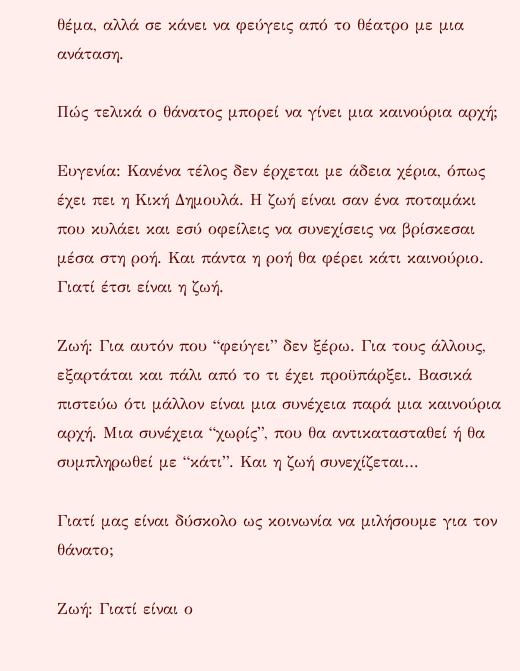θέμα, αλλά σε κάνει να φεύγεις από το θέατρο με μια ανάταση.

Πώς τελικά ο θάνατος μπορεί να γίνει μια καινούρια αρχή;

Ευγενία: Κανένα τέλος δεν έρχεται με άδεια χέρια, όπως έχει πει η Κική Δημουλά. Η ζωή είναι σαν ένα ποταμάκι που κυλάει και εσύ οφείλεις να συνεχίσεις να βρίσκεσαι μέσα στη ροή. Και πάντα η ροή θα φέρει κάτι καινούριο. Γιατί έτσι είναι η ζωή.

Ζωή: Για αυτόν που “φεύγει” δεν ξέρω. Για τους άλλους, εξαρτάται και πάλι από το τι έχει προϋπάρξει. Βασικά πιστεύω ότι μάλλον είναι μια συνέχεια παρά μια καινούρια αρχή. Μια συνέχεια “χωρίς”, που θα αντικατασταθεί ή θα συμπληρωθεί με “κάτι”. Και η ζωή συνεχίζεται…

Γιατί μας είναι δύσκολο ως κοινωνία να μιλήσουμε για τον θάνατο;

Ζωή: Γιατί είναι ο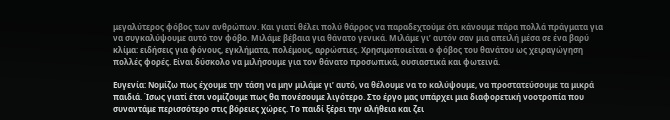μεγαλύτερος φόβος των ανθρώπων. Και γιατί θέλει πολύ θάρρος να παραδεχτούμε ότι κάνουμε πάρα πολλά πράγματα για να συγκαλύψουμε αυτό τον φόβο. Μιλάμε βέβαια για θάνατο γενικά. Μιλάμε γι’ αυτόν σαν μια απειλή μέσα σε ένα βαρύ κλίμα: ειδήσεις για φόνους, εγκλήματα, πολέμους, αρρώστιες. Χρησιμοποιείται ο φόβος του θανάτου ως χειραγώγηση πολλές φορές. Είναι δύσκολο να μιλήσουμε για τον θάνατο προσωπικά, ουσιαστικά και φωτεινά.

Ευγενία: Νομίζω πως έχουμε την τάση να μην μιλάμε γι’ αυτό, να θέλουμε να το καλύψουμε, να προστατεύσουμε τα μικρά παιδιά. Ίσως γιατί έτσι νομίζουμε πως θα πονέσουμε λιγότερο. Στο έργο μας υπάρχει μια διαφορετική νοοτροπία που συναντάμε περισσότερο στις βόρειες χώρες. Το παιδί ξέρει την αλήθεια και ζει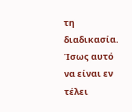τη διαδικασία. Ίσως αυτό να είναι εν τέλει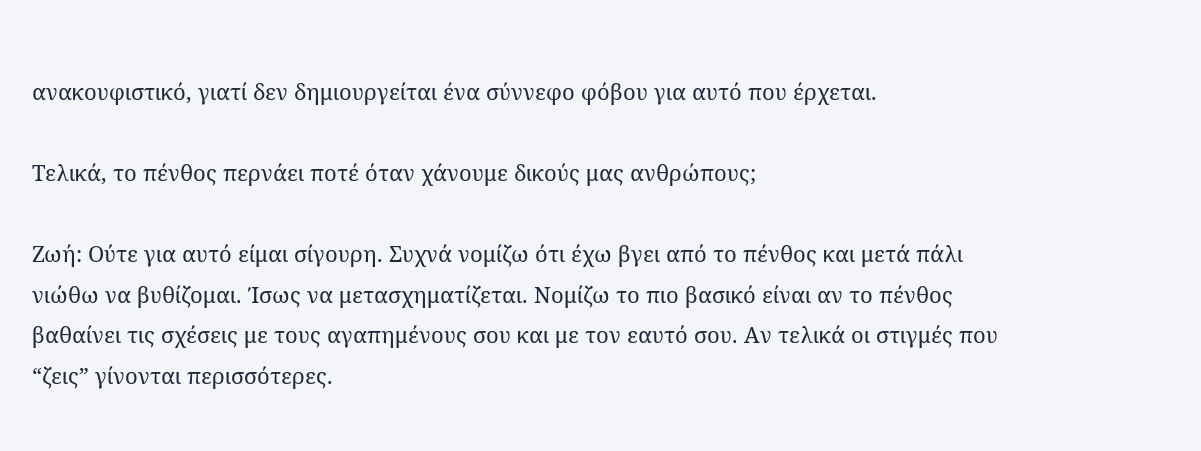ανακουφιστικό, γιατί δεν δημιουργείται ένα σύννεφο φόβου για αυτό που έρχεται.

Τελικά, το πένθος περνάει ποτέ όταν χάνουμε δικούς μας ανθρώπους;

Ζωή: Ούτε για αυτό είμαι σίγουρη. Συχνά νομίζω ότι έχω βγει από το πένθος και μετά πάλι νιώθω να βυθίζομαι. Ίσως να μετασχηματίζεται. Νομίζω το πιο βασικό είναι αν το πένθος βαθαίνει τις σχέσεις με τους αγαπημένους σου και με τον εαυτό σου. Αν τελικά οι στιγμές που “ζεις” γίνονται περισσότερες.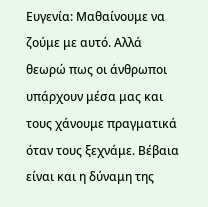Ευγενία: Μαθαίνουμε να ζούμε με αυτό. Αλλά θεωρώ πως οι άνθρωποι υπάρχουν μέσα μας και τους χάνουμε πραγματικά όταν τους ξεχνάμε. Βέβαια είναι και η δύναμη της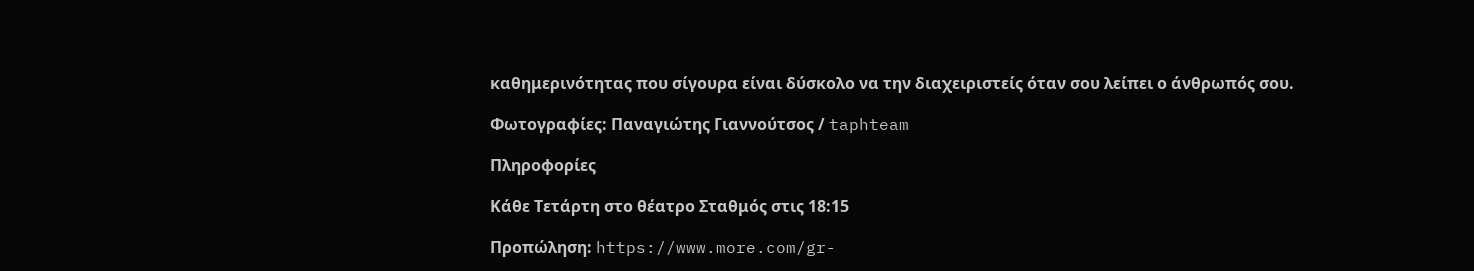καθημερινότητας που σίγουρα είναι δύσκολο να την διαχειριστείς όταν σου λείπει ο άνθρωπός σου.

Φωτογραφίες: Παναγιώτης Γιαννούτσος / taphteam

Πληροφορίες

Κάθε Τετάρτη στο θέατρο Σταθμός στις 18:15

Προπώληση: https://www.more.com/gr-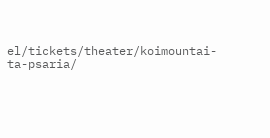el/tickets/theater/koimountai-ta-psaria/